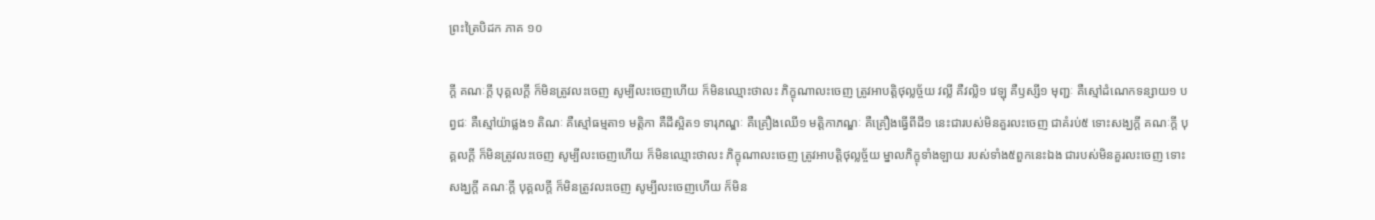ព្រះត្រៃបិដក ភាគ ១០

ក្តី គណៈក្តី បុគ្គលក្តី ក៏មិនត្រូវលះចេញ សូម្បីលះចេញហើយ ក៏មិនឈ្មោះថាលះ ភិក្ខុណាលះចេញ ត្រូវអាបត្តិថុល្លច្ច័យ វល្លី គឺវល្លិ១ វេឡុ គឺឫស្សី១ មុញ្ជៈ គឺស្មៅដំណេកទន្សាយ១ បព្វជៈ គឺស្មៅយ៉ាផ្លង១ តិណៈ គឺស្មៅធម្មតា១ មត្តិកា គឺដីស្អិត១ ទារុភណ្ឌៈ គឺគ្រឿងឈើ១ មត្តិកាភណ្ឌៈ គឺគ្រឿងធ្វើពីដី១ នេះជារបស់មិនគួរលះចេញ ជាគំរប់៥ ទោះសង្ឃក្តី គណៈក្តី បុគ្គលក្តី ក៏មិនត្រូវលះចេញ សូម្បីលះចេញហើយ ក៏មិនឈ្មោះថាលះ ភិក្ខុណាលះចេញ ត្រូវអាបត្តិថុល្លច្ច័យ ម្នាលភិក្ខុទាំងឡាយ របស់ទាំង៥ពួកនេះឯង ជារបស់មិនគួរលះចេញ ទោះសង្ឃក្តី គណៈក្តី បុគ្គលក្តី ក៏មិនត្រូវលះចេញ សូម្បីលះចេញហើយ ក៏មិន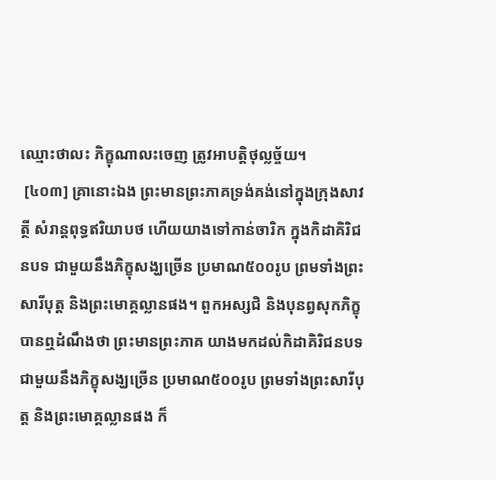ឈ្មោះថាលះ ភិក្ខុណាលះចេញ ត្រូវអាបត្តិថុល្លច្ច័យ។
 [៤០៣] គ្រានោះឯង ព្រះមានព្រះភាគទ្រង់គង់នៅក្នុងក្រុងសាវត្ថី សំរាន្តពុទ្ធឥរិយាបថ ហើយយាងទៅកាន់ចារិក ក្នុងកិដាគិរិជនបទ ជាមួយនឹងភិក្ខុសង្ឃច្រើន ប្រមាណ៥០០រូប ព្រមទាំងព្រះសារីបុត្ត និងព្រះមោគ្គល្លានផង។ ពួកអស្សជិ និងបុនព្វសុកភិក្ខុ បានឮដំណឹងថា ព្រះមានព្រះភាគ យាងមកដល់កិដាគិរិជនបទ ជាមួយនឹងភិក្ខុសង្ឃច្រើន ប្រមាណ៥០០រូប ព្រមទាំងព្រះសារីបុត្ត និងព្រះមោគ្គល្លានផង ក៏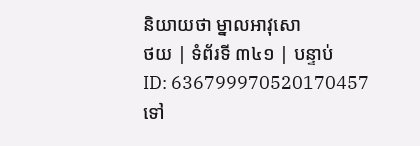និយាយថា ម្នាលអាវុសោ
ថយ | ទំព័រទី ៣៤១ | បន្ទាប់
ID: 636799970520170457
ទៅ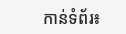កាន់ទំព័រ៖